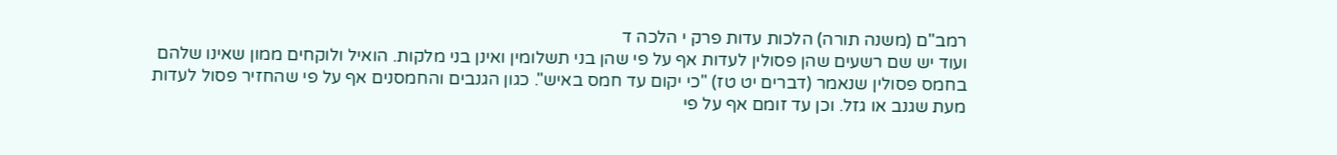רמב"ם (משנה תורה) הלכות עדות פרק י הלכה ד
ועוד יש שם רשעים שהן פסולין לעדות אף על פי שהן בני תשלומין ואינן בני מלקות. הואיל ולוקחים ממון שאינו שלהם בחמס פסולין שנאמר (דברים יט טז) "כי יקום עד חמס באיש". כגון הגנבים והחמסנים אף על פי שהחזיר פסול לעדות מעת שגנב או גזל. וכן עד זומם אף על פי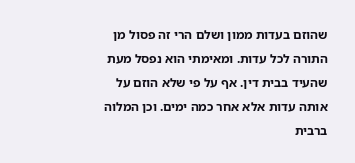שהוזם בעדות ממון ושלם הרי זה פסול מן התורה לכל עדות. ומאימתי הוא נפסל מעת שהעיד בבית דין. אף על פי שלא הוזם על אותה עדות אלא אחר כמה ימים. וכן המלוה ברבית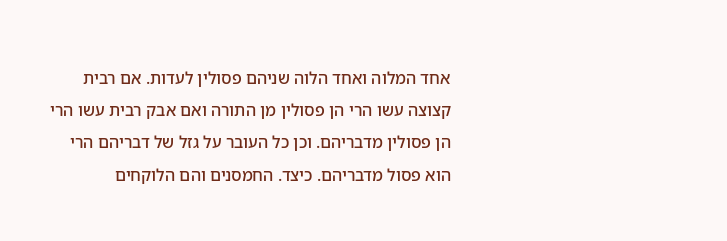אחד המלוה ואחד הלוה שניהם פסולין לעדות. אם רבית קצוצה עשו הרי הן פסולין מן התורה ואם אבק רבית עשו הרי הן פסולין מדבריהם. וכן כל העובר על גזל של דבריהם הרי הוא פסול מדבריהם. כיצד. החמסנים והם הלוקחים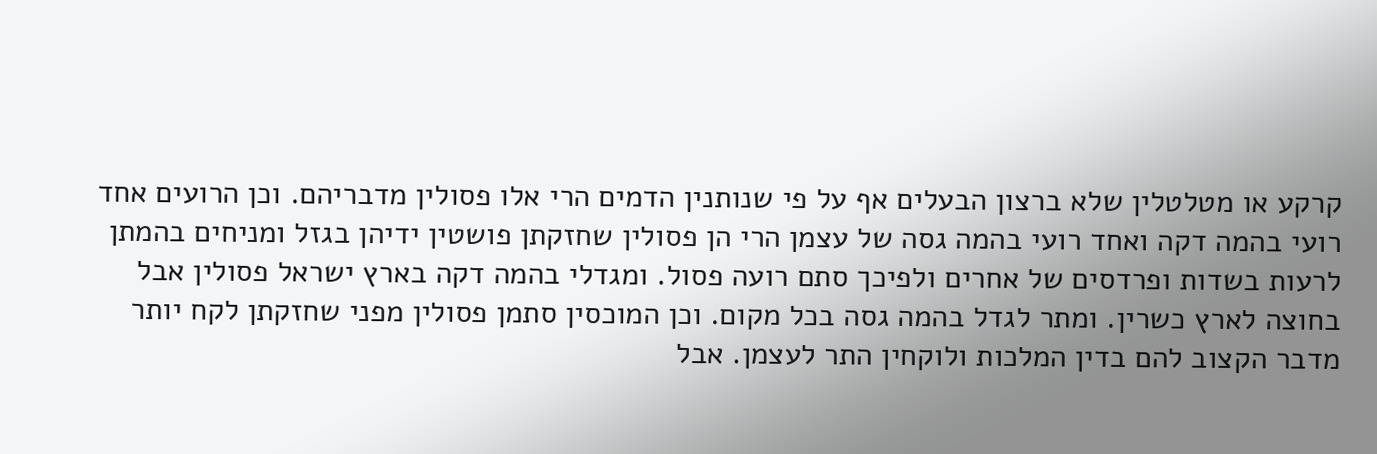קרקע או מטלטלין שלא ברצון הבעלים אף על פי שנותנין הדמים הרי אלו פסולין מדבריהם. וכן הרועים אחד רועי בהמה דקה ואחד רועי בהמה גסה של עצמן הרי הן פסולין שחזקתן פושטין ידיהן בגזל ומניחים בהמתן לרעות בשדות ופרדסים של אחרים ולפיכך סתם רועה פסול. ומגדלי בהמה דקה בארץ ישראל פסולין אבל בחוצה לארץ כשרין. ומתר לגדל בהמה גסה בכל מקום. וכן המוכסין סתמן פסולין מפני שחזקתן לקח יותר מדבר הקצוב להם בדין המלכות ולוקחין התר לעצמן. אבל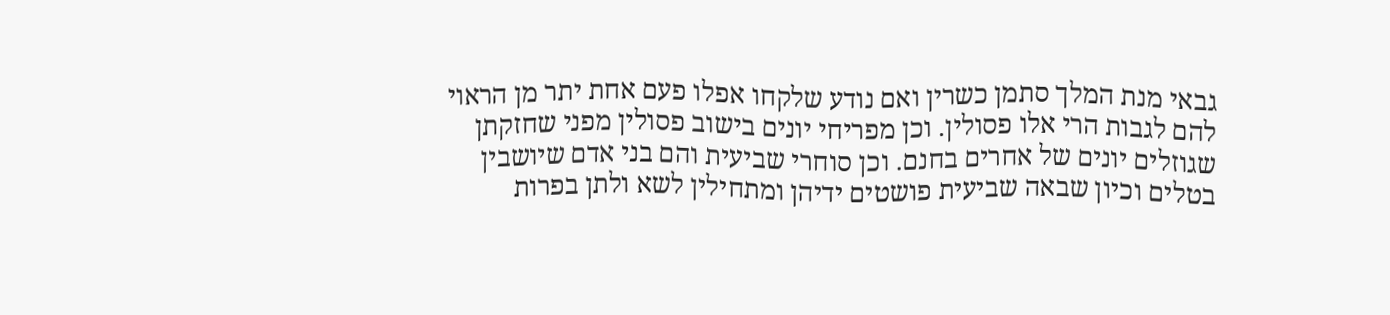גבאי מנת המלך סתמן כשרין ואם נודע שלקחו אפלו פעם אחת יתר מן הראוי להם לגבות הרי אלו פסולין. וכן מפריחי יונים בישוב פסולין מפני שחזקתן שגוזלים יונים של אחרים בחנם. וכן סוחרי שביעית והם בני אדם שיושבין בטלים וכיון שבאה שביעית פושטים ידיהן ומתחילין לשא ולתן בפרות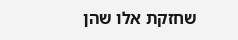שחזקת אלו שהן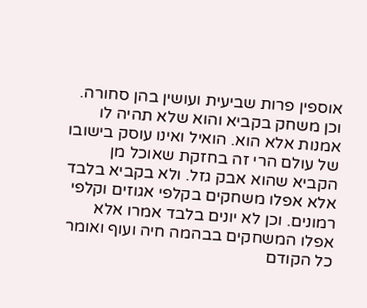אוספין פרות שביעית ועושין בהן סחורה. וכן משחק בקביא והוא שלא תהיה לו אמנות אלא הוא. הואיל ואינו עוסק בישובו של עולם הרי זה בחזקת שאוכל מן הקביא שהוא אבק גזל. ולא בקביא בלבד אלא אפלו משחקים בקלפי אגוזים וקלפי רמונים. וכן לא יונים בלבד אמרו אלא אפלו המשחקים בבהמה חיה ועוף ואומר כל הקודם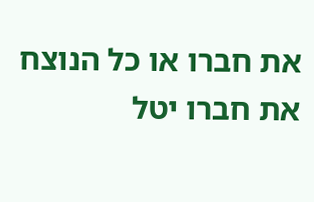את חברו או כל הנוצח את חברו יטל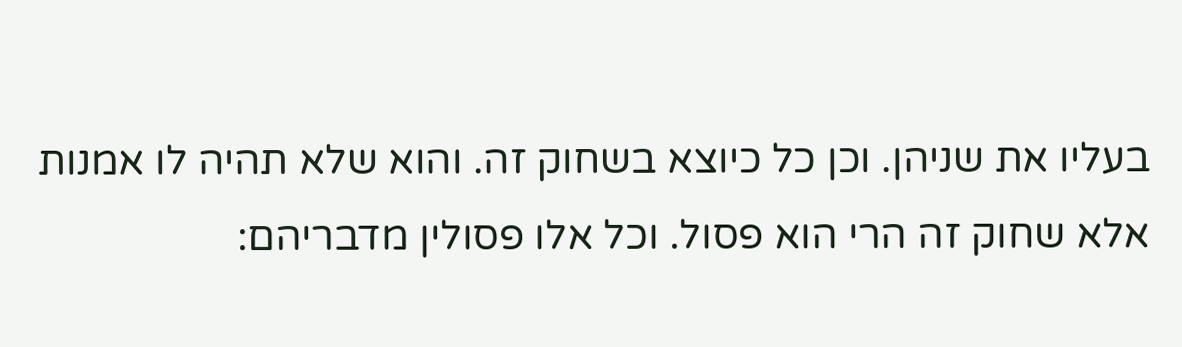בעליו את שניהן. וכן כל כיוצא בשחוק זה. והוא שלא תהיה לו אמנות אלא שחוק זה הרי הוא פסול. וכל אלו פסולין מדבריהם: